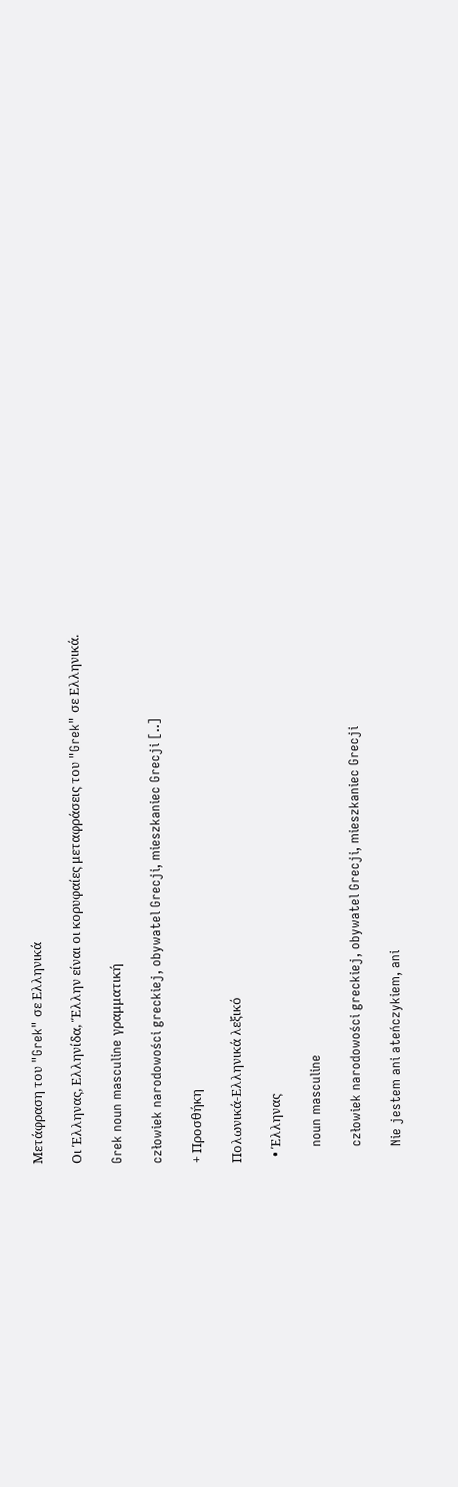Μετάφραση του "Grek" σε Ελληνικά

Οι Έλληνας, Ελληνίδα, Ἕλλην είναι οι κορυφαίες μεταφράσεις του "Grek" σε Ελληνικά.

Grek noun masculine γραμματική

człowiek narodowości greckiej, obywatel Grecji, mieszkaniec Grecji [..]

+ Προσθήκη

Πολωνικά-Ελληνικά λεξικό

  • Έλληνας

    noun masculine

    człowiek narodowości greckiej, obywatel Grecji, mieszkaniec Grecji

    Nie jestem ani ateńczykiem, ani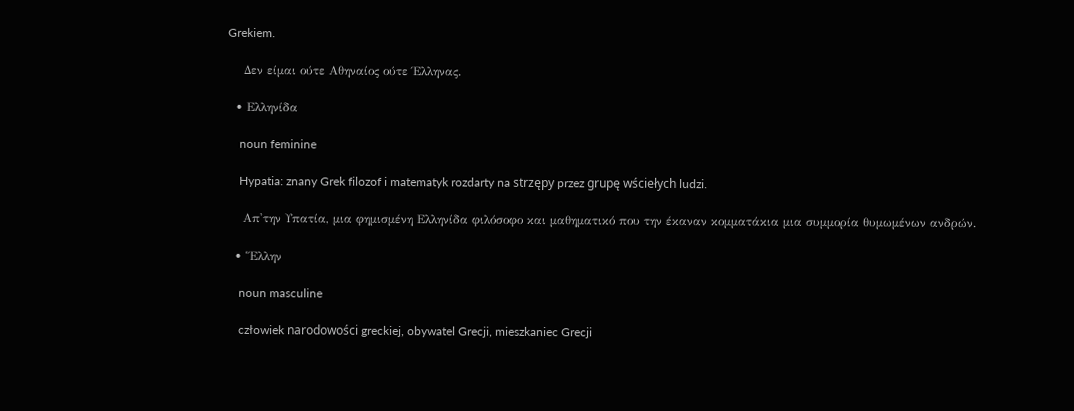Grekiem.

    Δεν είμαι ούτε Αθηναίος ούτε Έλληνας.

  • Ελληνίδα

    noun feminine

    Hypatia: znany Grek filozof i matematyk rozdarty na strzępy przez grupę wściełych ludzi.

    Απ'την Υπατία, μια φημισμένη Ελληνίδα φιλόσοφο και μαθηματικό που την έκαναν κομματάκια μια συμμορία θυμωμένων ανδρών.

  • Ἕλλην

    noun masculine

    człowiek narodowości greckiej, obywatel Grecji, mieszkaniec Grecji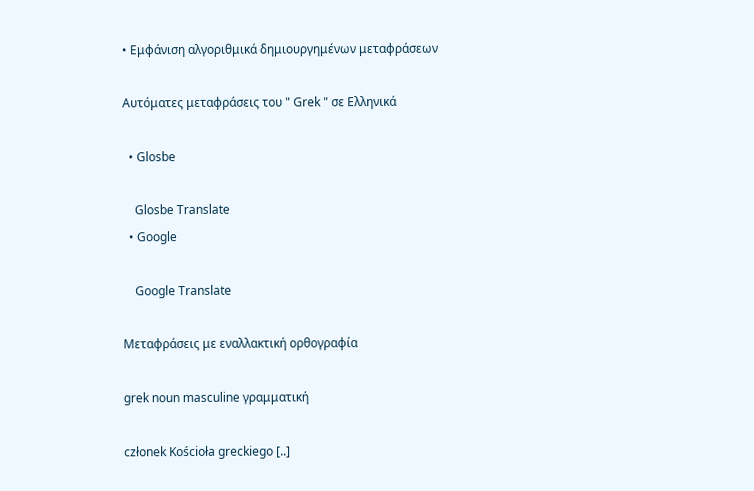• Εμφάνιση αλγοριθμικά δημιουργημένων μεταφράσεων

Αυτόματες μεταφράσεις του " Grek " σε Ελληνικά

  • Glosbe

    Glosbe Translate
  • Google

    Google Translate

Μεταφράσεις με εναλλακτική ορθογραφία

grek noun masculine γραμματική

członek Kościoła greckiego [..]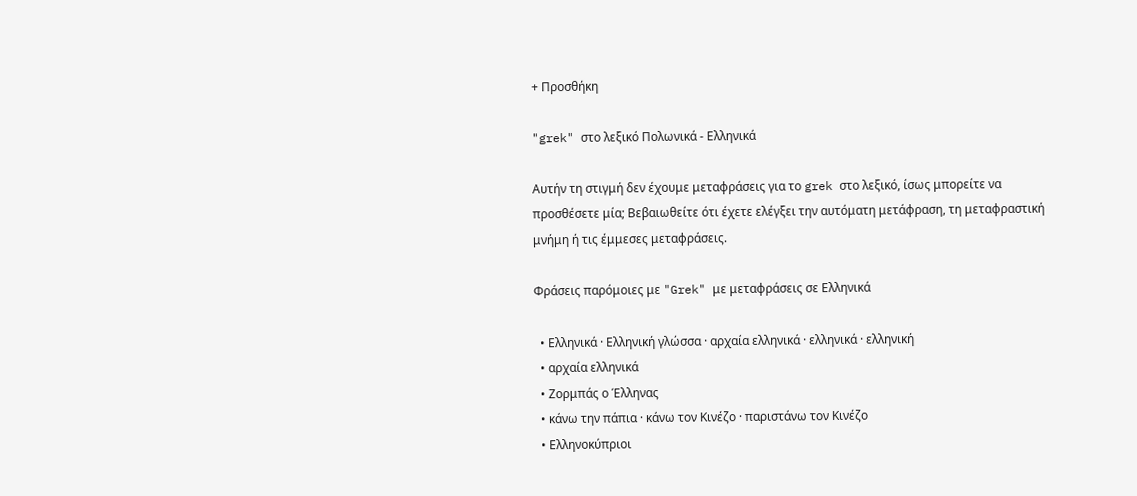+ Προσθήκη

"grek" στο λεξικό Πολωνικά - Ελληνικά

Αυτήν τη στιγμή δεν έχουμε μεταφράσεις για το grek στο λεξικό, ίσως μπορείτε να προσθέσετε μία; Βεβαιωθείτε ότι έχετε ελέγξει την αυτόματη μετάφραση, τη μεταφραστική μνήμη ή τις έμμεσες μεταφράσεις.

Φράσεις παρόμοιες με "Grek" με μεταφράσεις σε Ελληνικά

  • Ελληνικά · Ελληνική γλώσσα · αρχαία ελληνικά · ελληνικά · ελληνική
  • αρχαία ελληνικά
  • Ζορμπάς ο Έλληνας
  • κάνω την πάπια · κάνω τον Κινέζο · παριστάνω τον Κινέζο
  • Ελληνοκύπριοι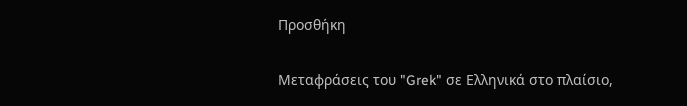Προσθήκη

Μεταφράσεις του "Grek" σε Ελληνικά στο πλαίσιο,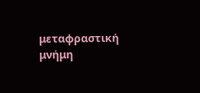μεταφραστική μνήμη